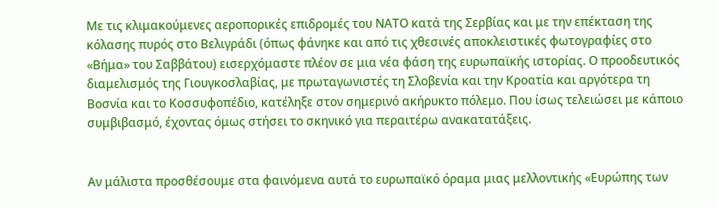Με τις κλιμακούμενες αεροπορικές επιδρομές του ΝΑΤΟ κατά της Σερβίας και με την επέκταση της κόλασης πυρός στο Βελιγράδι (όπως φάνηκε και από τις χθεσινές αποκλειστικές φωτογραφίες στο «Βήμα» του Σαββάτου) εισερχόμαστε πλέον σε μια νέα φάση της ευρωπαϊκής ιστορίας. Ο προοδευτικός διαμελισμός της Γιουγκοσλαβίας, με πρωταγωνιστές τη Σλοβενία και την Κροατία και αργότερα τη Βοσνία και το Κοσσυφοπέδιο, κατέληξε στον σημερινό ακήρυκτο πόλεμο. Που ίσως τελειώσει με κάποιο συμβιβασμό, έχοντας όμως στήσει το σκηνικό για περαιτέρω ανακατατάξεις.


Αν μάλιστα προσθέσουμε στα φαινόμενα αυτά το ευρωπαϊκό όραμα μιας μελλοντικής «Ευρώπης των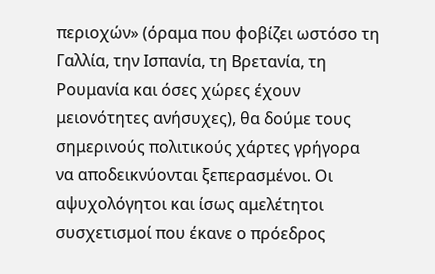περιοχών» (όραμα που φοβίζει ωστόσο τη Γαλλία, την Ισπανία, τη Βρετανία, τη Ρουμανία και όσες χώρες έχουν μειονότητες ανήσυχες), θα δούμε τους σημερινούς πολιτικούς χάρτες γρήγορα να αποδεικνύονται ξεπερασμένοι. Οι αψυχολόγητοι και ίσως αμελέτητοι συσχετισμοί που έκανε ο πρόεδρος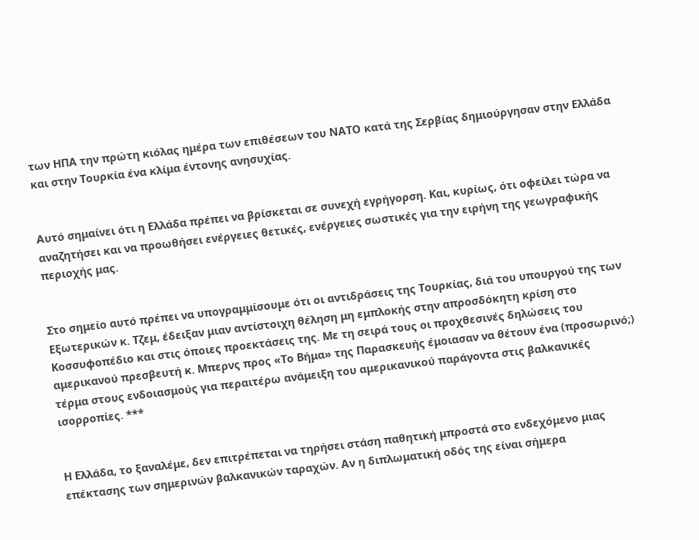των ΗΠΑ την πρώτη κιόλας ημέρα των επιθέσεων του ΝΑΤΟ κατά της Σερβίας δημιούργησαν στην Ελλάδα και στην Τουρκία ένα κλίμα έντονης ανησυχίας.


Αυτό σημαίνει ότι η Ελλάδα πρέπει να βρίσκεται σε συνεχή εγρήγορση. Και, κυρίως, ότι οφείλει τώρα να αναζητήσει και να προωθήσει ενέργειες θετικές, ενέργειες σωστικές για την ειρήνη της γεωγραφικής περιοχής μας.


Στο σημείο αυτό πρέπει να υπογραμμίσουμε ότι οι αντιδράσεις της Τουρκίας, διά του υπουργού της των Εξωτερικών κ. Τζεμ, έδειξαν μιαν αντίστοιχη θέληση μη εμπλοκής στην απροσδόκητη κρίση στο Κοσσυφοπέδιο και στις όποιες προεκτάσεις της. Με τη σειρά τους οι προχθεσινές δηλώσεις του αμερικανού πρεσβευτή κ. Μπερνς προς «Το Βήμα» της Παρασκευής έμοιασαν να θέτουν ένα (προσωρινό;) τέρμα στους ενδοιασμούς για περαιτέρω ανάμειξη του αμερικανικού παράγοντα στις βαλκανικές ισορροπίες. ***


Η Ελλάδα, το ξαναλέμε, δεν επιτρέπεται να τηρήσει στάση παθητική μπροστά στο ενδεχόμενο μιας επέκτασης των σημερινών βαλκανικών ταραχών. Αν η διπλωματική οδός της είναι σήμερα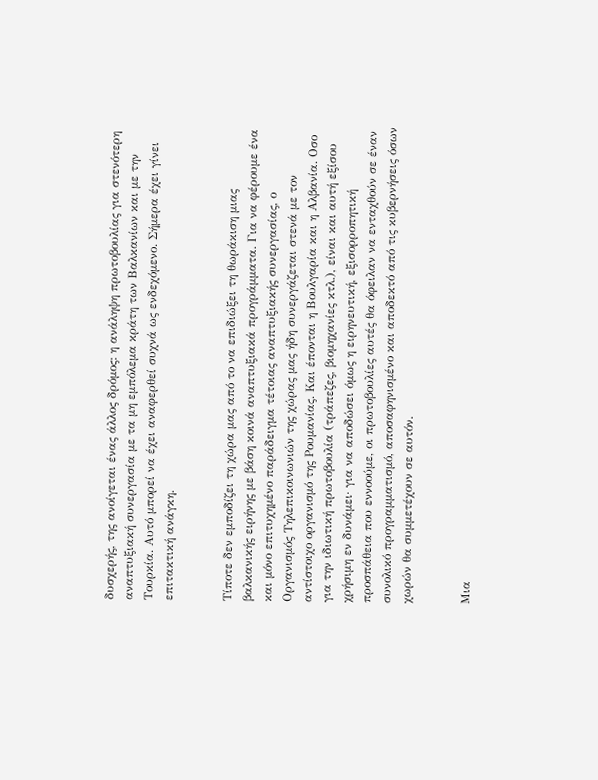δυσχερής, της ανοίγεται ένας άλλος δρόμος: η ανάληψη πρωτοβουλίας για στενότερη αναπτυξιακή συνεργασία με τα μη εμπόλεμα κράτη των Βαλκανίων και με την Τουρκία. Αυτό μπορεί να έχει αναφερθεί συχνά ως ενδεχόμενο. Σήμερα έχει γίνει επιτακτική ανάγκη.


Τίποτε δεν εμποδίζει τη χώρα μας από το να επιδιώξει τη θωράκιση μιας βαλκανικής ειρήνης με βάση κοινά αναπτυξιακά προγράμματα. Για να φέρουμε ένα και μόνο επιτυχημένο παράδειγμα τέτοιας αναπτυξιακής συνεργασίας, ο Οργανισμός Τηλεπικοινωνιών της χώρας μας ήδη συνεργάζεται στενά με τον αντίστοιχο οργανισμό της Ρουμανίας. Και έπονται η Βουλγαρία και η Αλβανία. Οσο για την ιδιωτική πρωτοβουλία (τράπεζες, βιομηχανίες κτλ.), είναι και αυτή εξίσου χρήσιμη εν δυνάμει· για να αποδώσει όμως η ειρηνευτική, εξισορροπητική προσπάθεια που εννοούμε, οι πρωτοβουλίες αυτές θα όφειλαν να ενταχθούν σε έναν συνολικό προγραμματισμό, αποσαφηνισμένο και αποδεκτό από τις κυβερνήσεις όσων χωρών θα συμμετέχουν σε αυτόν.


Μια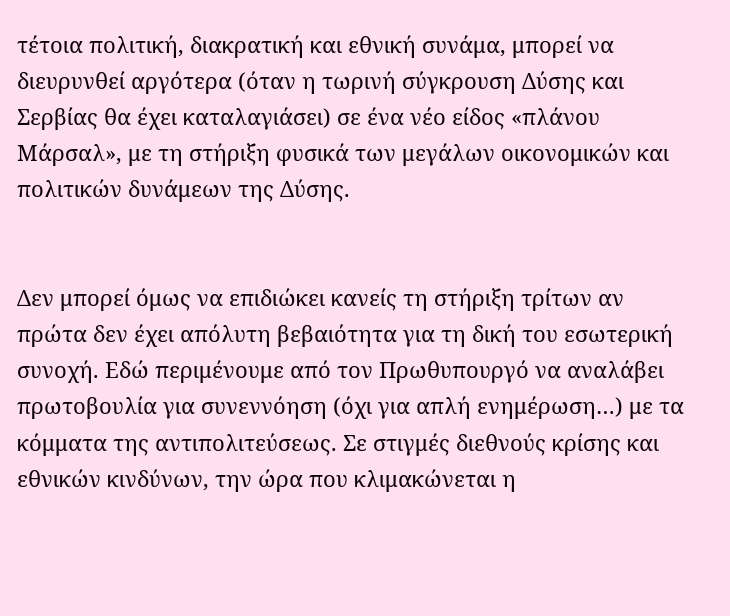τέτοια πολιτική, διακρατική και εθνική συνάμα, μπορεί να διευρυνθεί αργότερα (όταν η τωρινή σύγκρουση Δύσης και Σερβίας θα έχει καταλαγιάσει) σε ένα νέο είδος «πλάνου Μάρσαλ», με τη στήριξη φυσικά των μεγάλων οικονομικών και πολιτικών δυνάμεων της Δύσης.


Δεν μπορεί όμως να επιδιώκει κανείς τη στήριξη τρίτων αν πρώτα δεν έχει απόλυτη βεβαιότητα για τη δική του εσωτερική συνοχή. Εδώ περιμένουμε από τον Πρωθυπουργό να αναλάβει πρωτοβουλία για συνεννόηση (όχι για απλή ενημέρωση…) με τα κόμματα της αντιπολιτεύσεως. Σε στιγμές διεθνούς κρίσης και εθνικών κινδύνων, την ώρα που κλιμακώνεται η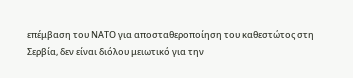επέμβαση του ΝΑΤΟ για αποσταθεροποίηση του καθεστώτος στη Σερβία, δεν είναι διόλου μειωτικό για την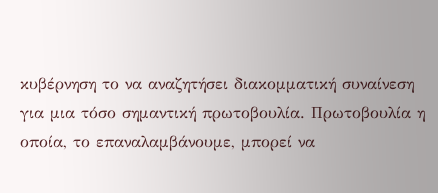κυβέρνηση το να αναζητήσει διακομματική συναίνεση για μια τόσο σημαντική πρωτοβουλία. Πρωτοβουλία η οποία, το επαναλαμβάνουμε, μπορεί να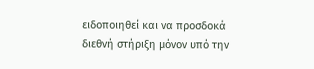ειδοποιηθεί και να προσδοκά διεθνή στήριξη μόνον υπό την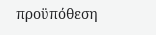προϋπόθεση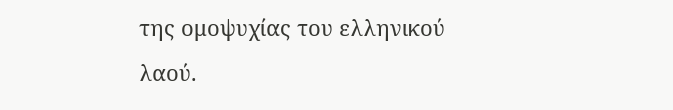της ομοψυχίας του ελληνικού λαού.